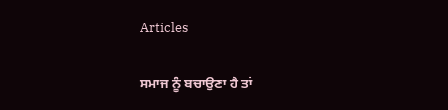Articles

ਸਮਾਜ ਨੂੰ ਬਚਾਉਣਾ ਹੈ ਤਾਂ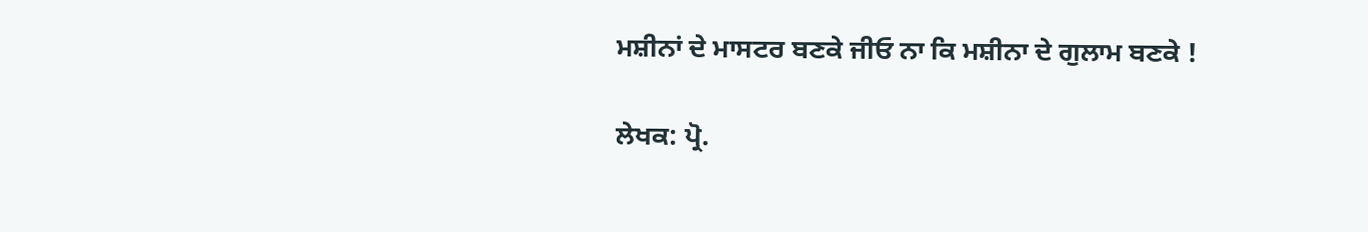ਮਸ਼ੀਨਾਂ ਦੇ ਮਾਸਟਰ ਬਣਕੇ ਜੀਓ ਨਾ ਕਿ ਮਸ਼ੀਨਾ ਦੇ ਗੁਲਾਮ ਬਣਕੇ !

ਲੇਖਕ: ਪ੍ਰੋ.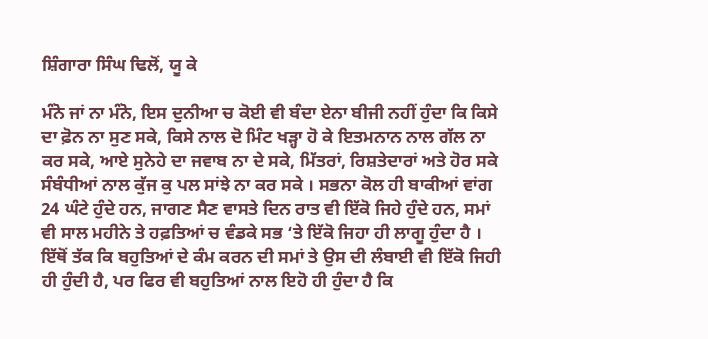ਸ਼ਿੰਗਾਰਾ ਸਿੰਘ ਢਿਲੋਂ, ਯੂ ਕੇ

ਮੰਨੋ ਜਾਂ ਨਾ ਮੰਨੋ, ਇਸ ਦੁਨੀਆ ਚ ਕੋਈ ਵੀ ਬੰਦਾ ਏਨਾ ਬੀਜੀ ਨਹੀਂ ਹੁੰਦਾ ਕਿ ਕਿਸੇ ਦਾ ਫ਼ੋਨ ਨਾ ਸੁਣ ਸਕੇ, ਕਿਸੇ ਨਾਲ ਦੋ ਮਿੰਟ ਖੜ੍ਹਾ ਹੋ ਕੇ ਇਤਮਨਾਨ ਨਾਲ ਗੱਲ ਨਾ ਕਰ ਸਕੇ, ਆਏ ਸੁਨੇਹੇ ਦਾ ਜਵਾਬ ਨਾ ਦੇ ਸਕੇ, ਮਿੱਤਰਾਂ, ਰਿਸ਼ਤੇਦਾਰਾਂ ਅਤੇ ਹੋਰ ਸਕੇ ਸੰਬੰਧੀਆਂ ਨਾਲ ਕੁੱਜ ਕੁ ਪਲ ਸਾਂਝੇ ਨਾ ਕਰ ਸਕੇ । ਸਭਨਾ ਕੋਲ ਹੀ ਬਾਕੀਆਂ ਵਾਂਗ 24 ਘੰਟੇ ਹੁੰਦੇ ਹਨ, ਜਾਗਣ ਸੈਣ ਵਾਸਤੇ ਦਿਨ ਰਾਤ ਵੀ ਇੱਕੋ ਜਿਹੇ ਹੁੰਦੇ ਹਨ, ਸਮਾਂ ਵੀ ਸਾਲ ਮਹੀਨੇ ਤੇ ਹਫ਼ਤਿਆਂ ਚ ਵੰਡਕੇ ਸਭ ‘ਤੇ ਇੱਕੋ ਜਿਹਾ ਹੀ ਲਾਗੂ ਹੁੰਦਾ ਹੈ । ਇੱਥੋਂ ਤੱਕ ਕਿ ਬਹੁਤਿਆਂ ਦੇ ਕੰਮ ਕਰਨ ਦੀ ਸਮਾਂ ਤੇ ਉਸ ਦੀ ਲੰਬਾਈ ਵੀ ਇੱਕੋ ਜਿਹੀ ਹੀ ਹੁੰਦੀ ਹੈ, ਪਰ ਫਿਰ ਵੀ ਬਹੁਤਿਆਂ ਨਾਲ ਇਹੋ ਹੀ ਹੁੰਦਾ ਹੈ ਕਿ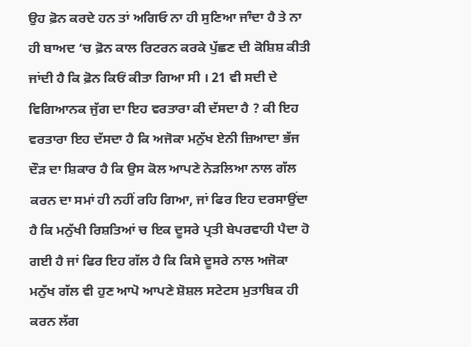ਉਹ ਫ਼ੋਨ ਕਰਦੇ ਹਨ ਤਾਂ ਅਗਿਓ ਨਾ ਹੀ ਸੁਣਿਆ ਜਾੰਦਾ ਹੈ ਤੇ ਨਾ ਹੀ ਬਾਅਦ ‘ਚ ਫ਼ੋਨ ਕਾਲ ਰਿਟਰਨ ਕਰਕੇ ਪੁੱਛਣ ਦੀ ਕੋਸ਼ਿਸ਼ ਕੀਤੀ ਜਾਂਦੀ ਹੈ ਕਿ ਫ਼ੋਨ ਕਿਓਂ ਕੀਤਾ ਗਿਆ ਸੀ । 21 ਵੀ ਸਦੀ ਦੇ ਵਿਗਿਆਨਕ ਜੁੱਗ ਦਾ ਇਹ ਵਰਤਾਰਾ ਕੀ ਦੱਸਦਾ ਹੈ ? ਕੀ ਇਹ ਵਰਤਾਰਾ ਇਹ ਦੱਸਦਾ ਹੈ ਕਿ ਅਜੋਕਾ ਮਨੁੱਖ ਏਨੀ ਜ਼ਿਆਦਾ ਭੱਜ ਦੌੜ ਦਾ ਸ਼ਿਕਾਰ ਹੈ ਕਿ ਉਸ ਕੋਲ ਆਪਣੇ ਨੇੜਲਿਆ ਨਾਲ ਗੱਲ ਕਰਨ ਦਾ ਸਮਾਂ ਹੀ ਨਹੀਂ ਰਹਿ ਗਿਆ, ਜਾਂ ਫਿਰ ਇਹ ਦਰਸਾਉਂਦਾ ਹੈ ਕਿ ਮਨੁੱਖੀ ਰਿਸ਼ਤਿਆਂ ਚ ਇਕ ਦੂਸਰੇ ਪ੍ਰਤੀ ਬੇਪਰਵਾਹੀ ਪੈਦਾ ਹੋ ਗਈ ਹੈ ਜਾਂ ਫਿਰ ਇਹ ਗੱਲ ਹੈ ਕਿ ਕਿਸੇ ਦੂਸਰੇ ਨਾਲ ਅਜੋਕਾ ਮਨੁੱਖ ਗੱਲ ਵੀ ਹੁਣ ਆਪੋ ਆਪਣੇ ਸ਼ੋਸ਼ਲ ਸਟੇਟਸ ਮੁਤਾਬਿਕ ਹੀ ਕਰਨ ਲੱਗ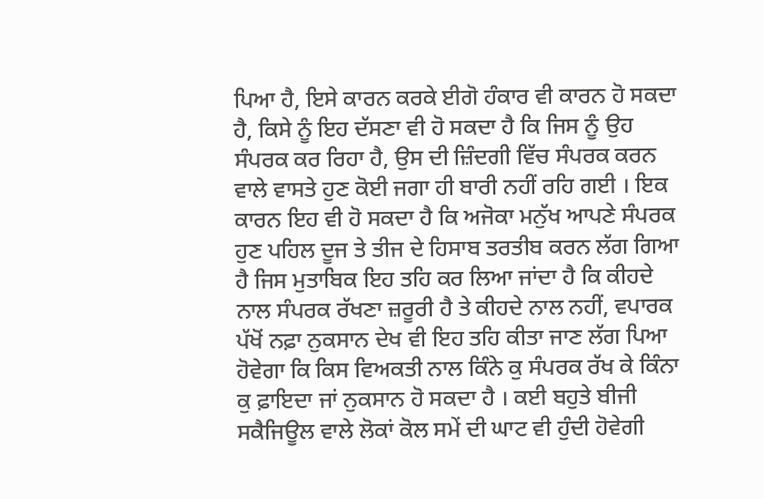ਪਿਆ ਹੈ, ਇਸੇ ਕਾਰਨ ਕਰਕੇ ਈਗੋ ਹੰਕਾਰ ਵੀ ਕਾਰਨ ਹੋ ਸਕਦਾ ਹੈ, ਕਿਸੇ ਨੂੰ ਇਹ ਦੱਸਣਾ ਵੀ ਹੋ ਸਕਦਾ ਹੈ ਕਿ ਜਿਸ ਨੂੰ ਉਹ ਸੰਪਰਕ ਕਰ ਰਿਹਾ ਹੈ, ਉਸ ਦੀ ਜ਼ਿੰਦਗੀ ਵਿੱਚ ਸੰਪਰਕ ਕਰਨ ਵਾਲੇ ਵਾਸਤੇ ਹੁਣ ਕੋਈ ਜਗਾ ਹੀ ਬਾਰੀ ਨਹੀਂ ਰਹਿ ਗਈ । ਇਕ ਕਾਰਨ ਇਹ ਵੀ ਹੋ ਸਕਦਾ ਹੈ ਕਿ ਅਜੋਕਾ ਮਨੁੱਖ ਆਪਣੇ ਸੰਪਰਕ ਹੁਣ ਪਹਿਲ ਦੂਜ ਤੇ ਤੀਜ ਦੇ ਹਿਸਾਬ ਤਰਤੀਬ ਕਰਨ ਲੱਗ ਗਿਆ ਹੈ ਜਿਸ ਮੁਤਾਬਿਕ ਇਹ ਤਹਿ ਕਰ ਲਿਆ ਜਾਂਦਾ ਹੈ ਕਿ ਕੀਹਦੇ ਨਾਲ ਸੰਪਰਕ ਰੱਖਣਾ ਜ਼ਰੂਰੀ ਹੈ ਤੇ ਕੀਹਦੇ ਨਾਲ ਨਹੀਂ, ਵਪਾਰਕ ਪੱਖੋਂ ਨਫ਼ਾ ਨੁਕਸਾਨ ਦੇਖ ਵੀ ਇਹ ਤਹਿ ਕੀਤਾ ਜਾਣ ਲੱਗ ਪਿਆ ਹੋਵੇਗਾ ਕਿ ਕਿਸ ਵਿਅਕਤੀ ਨਾਲ ਕਿੰਨੇ ਕੁ ਸੰਪਰਕ ਰੱਖ ਕੇ ਕਿੰਨਾ ਕੁ ਫ਼ਾਇਦਾ ਜਾਂ ਨੁਕਸਾਨ ਹੋ ਸਕਦਾ ਹੈ । ਕਈ ਬਹੁਤੇ ਬੀਜੀ ਸਕੈਜਿਊਲ ਵਾਲੇ ਲੋਕਾਂ ਕੋਲ ਸਮੇਂ ਦੀ ਘਾਟ ਵੀ ਹੁੰਦੀ ਹੋਵੇਗੀ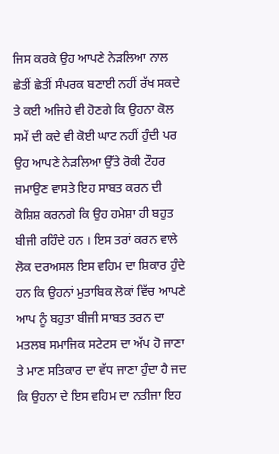ਜਿਸ ਕਰਕੇ ਉਹ ਆਪਣੇ ਨੇੜਲਿਆ ਨਾਲ ਛੇਤੀਂ ਛੇਤੀਂ ਸੰਪਰਕ ਬਣਾਈ ਨਹੀਂ ਰੱਖ ਸਕਦੇ ਤੇ ਕਈ ਅਜਿਹੇ ਵੀ ਹੋਣਗੇ ਕਿ ਉਹਨਾ ਕੋਲ ਸਮੇਂ ਦੀ ਕਦੇ ਵੀ ਕੋਈ ਘਾਟ ਨਹੀਂ ਹੁੰਦੀ ਪਰ ਉਹ ਆਪਣੇ ਨੇੜਲਿਆ ਉੱਤੇ ਰੋਕੀ ਟੌਹਰ ਜਮਾਉਣ ਵਾਸਤੇ ਇਹ ਸਾਬਤ ਕਰਨ ਦੀ ਕੋਸ਼ਿਸ਼ ਕਰਨਗੇ ਕਿ ਉਹ ਹਮੇਸ਼ਾ ਹੀ ਬਹੁਤ ਬੀਜੀ ਰਹਿੰਦੇ ਹਨ । ਇਸ ਤਰਾਂ ਕਰਨ ਵਾਲੇ ਲੋਕ ਦਰਅਸਲ ਇਸ ਵਹਿਮ ਦਾ ਸ਼ਿਕਾਰ ਹੁੰਦੇ ਹਨ ਕਿ ਉਹਨਾਂ ਮੁਤਾਬਿਕ ਲੋਕਾਂ ਵਿੱਚ ਆਪਣੇ ਆਪ ਨੂੰ ਬਹੁਤਾ ਬੀਜੀ ਸਾਬਤ ਤਰਨ ਦਾ ਮਤਲਬ ਸਮਾਜਿਕ ਸਟੇਟਸ ਦਾ ਅੱਪ ਹੋ ਜਾਣਾ ਤੇ ਮਾਣ ਸਤਿਕਾਰ ਦਾ ਵੱਧ ਜਾਣਾ ਹੁੰਦਾ ਹੈ ਜਦ ਕਿ ਉਹਨਾ ਦੇ ਇਸ ਵਹਿਮ ਦਾ ਨਤੀਜਾ ਇਹ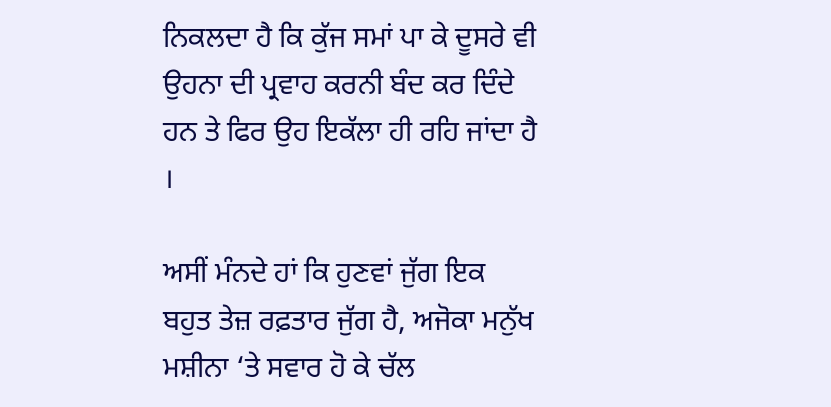ਨਿਕਲਦਾ ਹੈ ਕਿ ਕੁੱਜ ਸਮਾਂ ਪਾ ਕੇ ਦੂਸਰੇ ਵੀ ਉਹਨਾ ਦੀ ਪ੍ਰਵਾਹ ਕਰਨੀ ਬੰਦ ਕਰ ਦਿੰਦੇ ਹਨ ਤੇ ਫਿਰ ਉਹ ਇਕੱਲਾ ਹੀ ਰਹਿ ਜਾਂਦਾ ਹੈ ।

ਅਸੀਂ ਮੰਨਦੇ ਹਾਂ ਕਿ ਹੁਣਵਾਂ ਜੁੱਗ ਇਕ ਬਹੁਤ ਤੇਜ਼ ਰਫ਼ਤਾਰ ਜੁੱਗ ਹੈ, ਅਜੋਕਾ ਮਨੁੱਖ ਮਸ਼ੀਨਾ ‘ਤੇ ਸਵਾਰ ਹੋ ਕੇ ਚੱਲ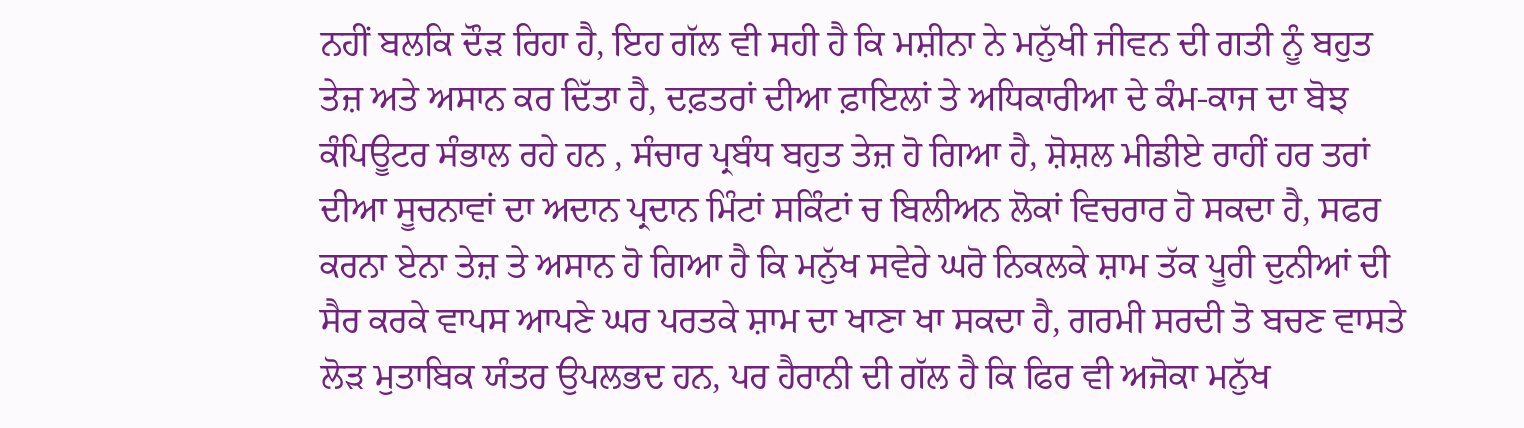ਨਹੀਂ ਬਲਕਿ ਦੌੜ ਰਿਹਾ ਹੈ, ਇਹ ਗੱਲ ਵੀ ਸਹੀ ਹੈ ਕਿ ਮਸ਼ੀਨਾ ਨੇ ਮਨੁੱਖੀ ਜੀਵਨ ਦੀ ਗਤੀ ਨੂੰ ਬਹੁਤ ਤੇਜ਼ ਅਤੇ ਅਸਾਨ ਕਰ ਦਿੱਤਾ ਹੈ, ਦਫ਼ਤਰਾਂ ਦੀਆ ਫ਼ਾਇਲਾਂ ਤੇ ਅਧਿਕਾਰੀਆ ਦੇ ਕੰਮ-ਕਾਜ ਦਾ ਬੋਝ ਕੰਪਿਊਟਰ ਸੰਭਾਲ ਰਹੇ ਹਨ , ਸੰਚਾਰ ਪ੍ਰਬੰਧ ਬਹੁਤ ਤੇਜ਼ ਹੋ ਗਿਆ ਹੈ, ਸ਼ੋਸ਼ਲ ਮੀਡੀਏ ਰਾਹੀਂ ਹਰ ਤਰਾਂ ਦੀਆ ਸੂਚਨਾਵਾਂ ਦਾ ਅਦਾਨ ਪ੍ਰਦਾਨ ਮਿੰਟਾਂ ਸਕਿੰਟਾਂ ਚ ਬਿਲੀਅਨ ਲੋਕਾਂ ਵਿਚਰਾਰ ਹੋ ਸਕਦਾ ਹੈ, ਸਫਰ ਕਰਨਾ ਏਨਾ ਤੇਜ਼ ਤੇ ਅਸਾਨ ਹੋ ਗਿਆ ਹੈ ਕਿ ਮਨੁੱਖ ਸਵੇਰੇ ਘਰੋ ਨਿਕਲਕੇ ਸ਼ਾਮ ਤੱਕ ਪੂਰੀ ਦੁਨੀਆਂ ਦੀ ਸੈਰ ਕਰਕੇ ਵਾਪਸ ਆਪਣੇ ਘਰ ਪਰਤਕੇ ਸ਼ਾਮ ਦਾ ਖਾਣਾ ਖਾ ਸਕਦਾ ਹੈ, ਗਰਮੀ ਸਰਦੀ ਤੋ ਬਚਣ ਵਾਸਤੇ ਲੋੜ ਮੁਤਾਬਿਕ ਯੰਤਰ ਉਪਲਭਦ ਹਨ, ਪਰ ਹੈਰਾਨੀ ਦੀ ਗੱਲ ਹੈ ਕਿ ਫਿਰ ਵੀ ਅਜੋਕਾ ਮਨੁੱਖ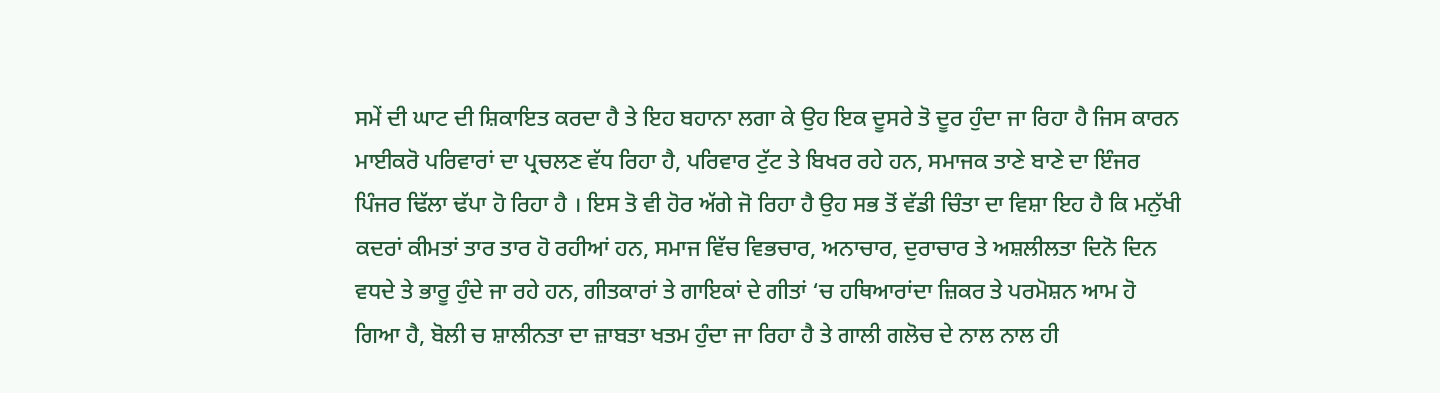ਸਮੇਂ ਦੀ ਘਾਟ ਦੀ ਸ਼ਿਕਾਇਤ ਕਰਦਾ ਹੈ ਤੇ ਇਹ ਬਹਾਨਾ ਲਗਾ ਕੇ ਉਹ ਇਕ ਦੂਸਰੇ ਤੋ ਦੂਰ ਹੁੰਦਾ ਜਾ ਰਿਹਾ ਹੈ ਜਿਸ ਕਾਰਨ ਮਾਈਕਰੋ ਪਰਿਵਾਰਾਂ ਦਾ ਪ੍ਰਚਲਣ ਵੱਧ ਰਿਹਾ ਹੈ, ਪਰਿਵਾਰ ਟੁੱਟ ਤੇ ਬਿਖਰ ਰਹੇ ਹਨ, ਸਮਾਜਕ ਤਾਣੇ ਬਾਣੇ ਦਾ ਇੰਜਰ ਪਿੰਜਰ ਢਿੱਲਾ ਢੱਪਾ ਹੋ ਰਿਹਾ ਹੈ । ਇਸ ਤੋ ਵੀ ਹੋਰ ਅੱਗੇ ਜੋ ਰਿਹਾ ਹੈ ਉਹ ਸਭ ਤੋਂ ਵੱਡੀ ਚਿੰਤਾ ਦਾ ਵਿਸ਼ਾ ਇਹ ਹੈ ਕਿ ਮਨੁੱਖੀ ਕਦਰਾਂ ਕੀਮਤਾਂ ਤਾਰ ਤਾਰ ਹੋ ਰਹੀਆਂ ਹਨ, ਸਮਾਜ ਵਿੱਚ ਵਿਭਚਾਰ, ਅਨਾਚਾਰ, ਦੁਰਾਚਾਰ ਤੇ ਅਸ਼ਲੀਲਤਾ ਦਿਨੋ ਦਿਨ ਵਧਦੇ ਤੇ ਭਾਰੂ ਹੁੰਦੇ ਜਾ ਰਹੇ ਹਨ, ਗੀਤਕਾਰਾਂ ਤੇ ਗਾਇਕਾਂ ਦੇ ਗੀਤਾਂ ‘ਚ ਹਥਿਆਰਾਂਦਾ ਜ਼ਿਕਰ ਤੇ ਪਰਮੋਸ਼ਨ ਆਮ ਹੋ ਗਿਆ ਹੈ, ਬੋਲੀ ਚ ਸ਼ਾਲੀਨਤਾ ਦਾ ਜ਼ਾਬਤਾ ਖਤਮ ਹੁੰਦਾ ਜਾ ਰਿਹਾ ਹੈ ਤੇ ਗਾਲੀ ਗਲੋਚ ਦੇ ਨਾਲ ਨਾਲ ਹੀ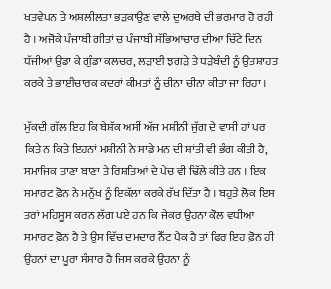ਖਤਵੇਪਨ ਤੇ ਅਸ਼ਲੀਲਤਾ ਭੜਕਾਉਣ ਵਾਲੇ ਦੁਅਰਥੇ ਦੀ ਭਰਮਾਰ ਹੋ ਰਹੀ ਹੈ । ਅਜੋਕੇ ਪੰਜਾਬੀ ਗੀਤਾਂ ਚ ਪੰਜਾਬੀ ਸੱਭਿਆਚਾਰ ਦੀਆ ਚਿੱਟੇ ਦਿਨ ਧੱਜੀਆਂ ਉਡਾ ਕੇ ਗੁੰਡਾ ਕਲਚਰ, ਲੜਾਈ ਝਗੜੇ ਤੇ ਧੜੇਬੰਦੀ ਨੂੰ ਉਤਸ਼ਾਹਤ ਕਰਕੇ ਤੇ ਭਾਈਚਾਰਕ ਕਦਰਾਂ ਕੀਮਤਾਂ ਨੂੰ ਚੀਨਾ ਚੀਨਾ ਕੀਤਾ ਜਾ ਰਿਹਾ ।

ਮੁੱਕਦੀ ਗੱਲ ਇਹ ਕਿ ਬੇਸ਼ੱਕ ਅਸੀਂ ਅੱਜ ਮਸ਼ੀਨੀ ਜੁੱਗ ਦੇ ਵਾਸੀ ਹਾਂ ਪਰ ਕਿਤੇ ਨ ਕਿਤੇ ਇਹਨਾਂ ਮਸ਼ੀਨੀ ਨੇ ਸਾਡੇ ਮਨ ਦੀ ਸ਼ਾਂਤੀ ਵੀ ਭੰਗ ਕੀਤੀ ਹੈ, ਸਮਾਜਿਕ ਤਾਣਾ ਬਾਣਾ ਤੇ ਰਿਸ਼ਤਿਆਂ ਦੇ ਪੇਚ ਵੀ ਢਿੱਲੇ ਕੀਤੇ ਹਨ । ਇਕ ਸਮਾਰਟ ਫ਼ੋਨ ਨੇ ਮਨੁੱਖ ਨੂੰ ਇਕੱਲਾ ਕਰਕੇ ਰੱਖ ਦਿੱਤਾ ਹੈ । ਬਹੁਤੇ ਲੋਕ ਇਸ ਤਰਾਂ ਮਹਿਸੂਸ ਕਰਨ ਲੱਗ ਪਏ ਹਨ ਕਿ ਜੇਕਰ ਉਹਨਾ ਕੋਲ ਵਧੀਆ ਸਮਾਰਟ ਫ਼ੋਨ ਹੈ ਤੇ ਉਸ ਵਿੱਚ ਦਮਦਾਰ ਨੈੱਟ ਪੈਕ ਹੈ ਤਾਂ ਫਿਰ ਇਹ ਫ਼ੋਨ ਹੀ ਉਹਨਾਂ ਦਾ ਪੂਰਾ ਸੰਸਾਰ ਹੈ ਜਿਸ ਕਰਕੇ ਉਹਨਾ ਨੂੰ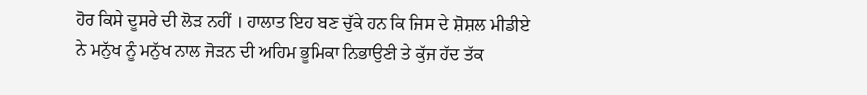ਹੋਰ ਕਿਸੇ ਦੂਸਰੇ ਦੀ ਲੋੜ ਨਹੀਂ । ਹਾਲਾਤ ਇਹ ਬਣ ਚੁੱਕੇ ਹਨ ਕਿ ਜਿਸ ਦੇ ਸ਼ੋਸ਼ਲ ਮੀਡੀਏ ਨੇ ਮਨੁੱਖ ਨੂੰ ਮਨੁੱਖ ਨਾਲ ਜੋੜਨ ਦੀ ਅਹਿਮ ਭੂਮਿਕਾ ਨਿਭਾਉਣੀ ਤੇ ਕੁੱਜ ਹੱਦ ਤੱਕ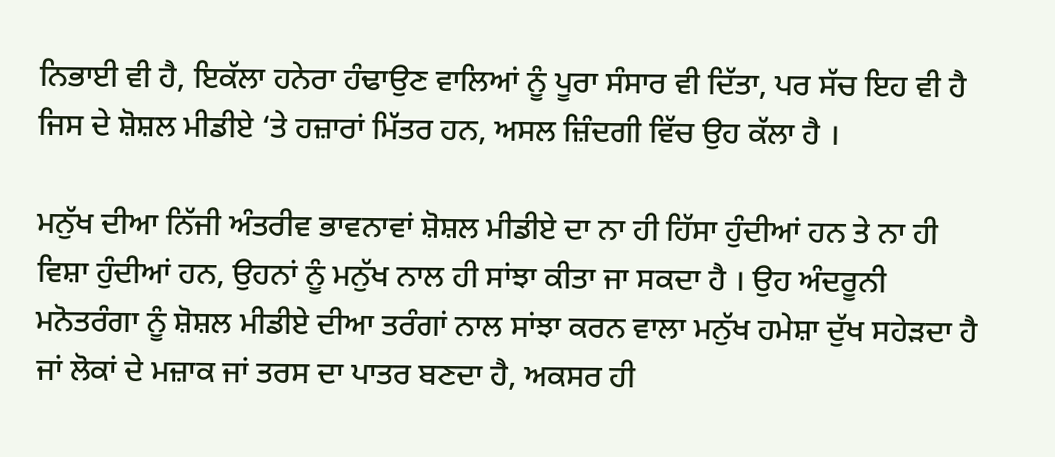ਨਿਭਾਈ ਵੀ ਹੈ, ਇਕੱਲਾ ਹਨੇਰਾ ਹੰਢਾਉਣ ਵਾਲਿਆਂ ਨੂੰ ਪੂਰਾ ਸੰਸਾਰ ਵੀ ਦਿੱਤਾ, ਪਰ ਸੱਚ ਇਹ ਵੀ ਹੈ ਜਿਸ ਦੇ ਸ਼ੋਸ਼ਲ ਮੀਡੀਏ ‘ਤੇ ਹਜ਼ਾਰਾਂ ਮਿੱਤਰ ਹਨ, ਅਸਲ ਜ਼ਿੰਦਗੀ ਵਿੱਚ ਉਹ ਕੱਲਾ ਹੈ ।

ਮਨੁੱਖ ਦੀਆ ਨਿੱਜੀ ਅੰਤਰੀਵ ਭਾਵਨਾਵਾਂ ਸ਼ੋਸ਼ਲ ਮੀਡੀਏ ਦਾ ਨਾ ਹੀ ਹਿੱਸਾ ਹੁੰਦੀਆਂ ਹਨ ਤੇ ਨਾ ਹੀ ਵਿਸ਼ਾ ਹੁੰਦੀਆਂ ਹਨ, ਉਹਨਾਂ ਨੂੰ ਮਨੁੱਖ ਨਾਲ ਹੀ ਸਾਂਝਾ ਕੀਤਾ ਜਾ ਸਕਦਾ ਹੈ । ਉਹ ਅੰਦਰੂਨੀ ਮਨੋਤਰੰਗਾ ਨੂੰ ਸ਼ੋਸ਼ਲ ਮੀਡੀਏ ਦੀਆ ਤਰੰਗਾਂ ਨਾਲ ਸਾਂਝਾ ਕਰਨ ਵਾਲਾ ਮਨੁੱਖ ਹਮੇਸ਼ਾ ਦੁੱਖ ਸਹੇੜਦਾ ਹੈ ਜਾਂ ਲੋਕਾਂ ਦੇ ਮਜ਼ਾਕ ਜਾਂ ਤਰਸ ਦਾ ਪਾਤਰ ਬਣਦਾ ਹੈ, ਅਕਸਰ ਹੀ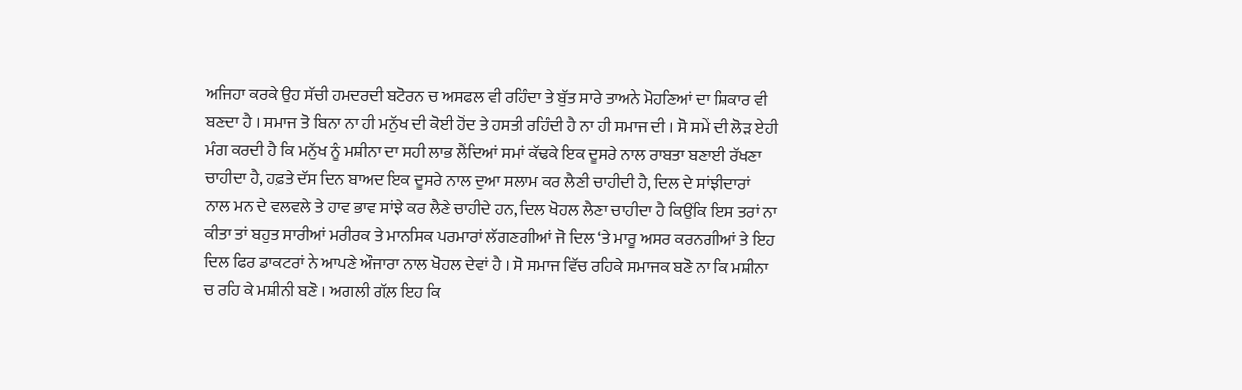ਅਜਿਹਾ ਕਰਕੇ ਉਹ ਸੱਚੀ ਹਮਦਰਦੀ ਬਟੋਰਨ ਚ ਅਸਫਲ ਵੀ ਰਹਿੰਦਾ ਤੇ ਬੁੱਤ ਸਾਰੇ ਤਾਅਨੇ ਮੋਹਣਿਆਂ ਦਾ ਸ਼ਿਕਾਰ ਵੀ ਬਣਦਾ ਹੈ । ਸਮਾਜ ਤੋ ਬਿਨਾ ਨਾ ਹੀ ਮਨੁੱਖ ਦੀ ਕੋਈ ਹੋਂਦ ਤੇ ਹਸਤੀ ਰਹਿੰਦੀ ਹੈ ਨਾ ਹੀ ਸਮਾਜ ਦੀ । ਸੋ ਸਮੇਂ ਦੀ ਲੋੜ ਏਹੀ ਮੰਗ ਕਰਦੀ ਹੈ ਕਿ ਮਨੁੱਖ ਨੂੰ ਮਸ਼ੀਨਾ ਦਾ ਸਹੀ ਲਾਭ ਲੈਂਦਿਆਂ ਸਮਾਂ ਕੱਢਕੇ ਇਕ ਦੂਸਰੇ ਨਾਲ ਰਾਬਤਾ ਬਣਾਈ ਰੱਖਣਾ ਚਾਹੀਦਾ ਹੈ, ਹਫ਼ਤੇ ਦੱਸ ਦਿਨ ਬਾਅਦ ਇਕ ਦੂਸਰੇ ਨਾਲ ਦੁਆ ਸਲਾਮ ਕਰ ਲੈਣੀ ਚਾਹੀਦੀ ਹੈ, ਦਿਲ ਦੇ ਸਾਂਝੀਦਾਰਾਂ ਨਾਲ ਮਨ ਦੇ ਵਲਵਲੇ ਤੇ ਹਾਵ ਭਾਵ ਸਾਂਝੇ ਕਰ ਲੈਣੇ ਚਾਹੀਦੇ ਹਨ, ਦਿਲ ਖੋਹਲ ਲੈਣਾ ਚਾਹੀਦਾ ਹੈ ਕਿਉਂਕਿ ਇਸ ਤਰਾਂ ਨਾ ਕੀਤਾ ਤਾਂ ਬਹੁਤ ਸਾਰੀਆਂ ਮਰੀਰਕ ਤੇ ਮਾਨਸਿਕ ਪਰਮਾਰਾਂ ਲੱਗਣਗੀਆਂ ਜੋ ਦਿਲ ‘ਤੇ ਮਾਰੂ ਅਸਰ ਕਰਨਗੀਆਂ ਤੇ ਇਹ ਦਿਲ ਫਿਰ ਡਾਕਟਰਾਂ ਨੇ ਆਪਣੇ ਔਜਾਰਾ ਨਾਲ ਖੋਹਲ ਦੇਵਾਂ ਹੈ । ਸੋ ਸਮਾਜ ਵਿੱਚ ਰਹਿਕੇ ਸਮਾਜਕ ਬਣੋ ਨਾ ਕਿ ਮਸ਼ੀਨਾ ਚ ਰਹਿ ਕੇ ਮਸ਼ੀਨੀ ਬਣੋ । ਅਗਲੀ ਗੱਲ਼ ਇਹ ਕਿ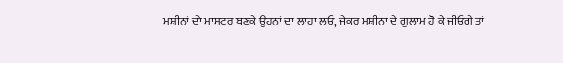ਮਸ਼ੀਨਾਂ ਦਾੇ ਮਾਸਟਰ ਬਣਕੇ ਉਹਨਾਂ ਦਾ ਲਾਹਾ ਲਓ, ਜੇਕਰ ਮਸ਼ੀਨਾ ਦੇ ਗੁਲਾਮ ਹੋ ਕੇ ਜੀਓਗੇ ਤਾਂ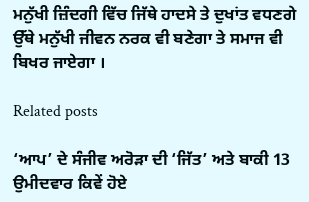ਮਨੁੱਖੀ ਜ਼ਿੰਦਗੀ ਵਿੱਚ ਜਿੱਥੇ ਹਾਦਸੇ ਤੇ ਦੁਖਾਂਤ ਵਧਣਗੇ ਉੱਥੇ ਮਨੁੱਖੀ ਜੀਵਨ ਨਰਕ ਵੀ ਬਣੇਗਾ ਤੇ ਸਮਾਜ ਵੀ ਬਿਖਰ ਜਾਏਗਾ ।

Related posts

‘ਆਪ’ ਦੇ ਸੰਜੀਵ ਅਰੋੜਾ ਦੀ ‘ਜਿੱਤ’ ਅਤੇ ਬਾਕੀ 13 ਉਮੀਦਵਾਰ ਕਿਵੇਂ ਹੋਏ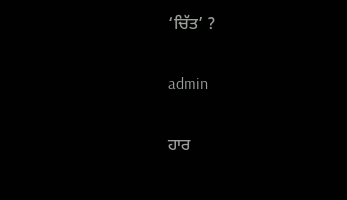‘ਚਿੱਤ’ ?

admin

ਹਾਰ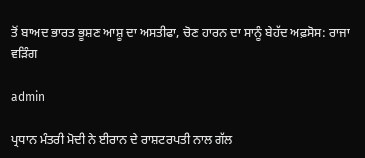ਤੋਂ ਬਾਅਦ ਭਾਰਤ ਭੂਸ਼ਣ ਆਸ਼ੂ ਦਾ ਅਸਤੀਫਾ, ਚੋਣ ਹਾਰਨ ਦਾ ਸਾਨੂੰ ਬੇਹੱਦ ਅਫ਼ਸੋਸ: ਰਾਜਾ ਵੜਿੰਗ

admin

ਪ੍ਰਧਾਨ ਮੰਤਰੀ ਮੋਦੀ ਨੇ ਈਰਾਨ ਦੇ ਰਾਸ਼ਟਰਪਤੀ ਨਾਲ ਗੱਲ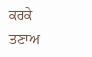ਕਰਕੇ ਤਣਾਅ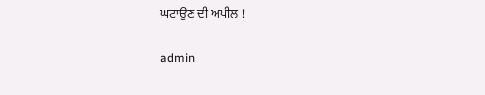ਘਟਾਉਣ ਦੀ ਅਪੀਲ !

admin